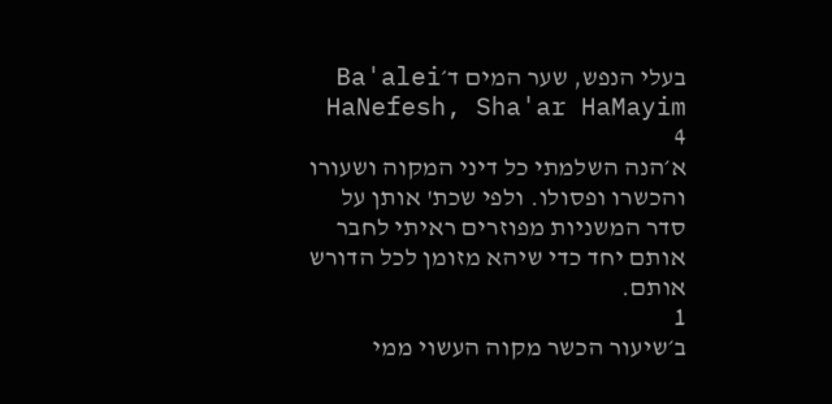בעלי הנפש, שער המים ד׳Ba'alei HaNefesh, Sha'ar HaMayim 4
א׳הנה השלמתי כל דיני המקוה ושעורו והכשרו ופסולו. ולפי שכת' אותן על סדר המשניות מפוזרים ראיתי לחבר אותם יחד כדי שיהא מזומן לכל הדורש אותם.
1
ב׳שיעור הכשר מקוה העשוי ממי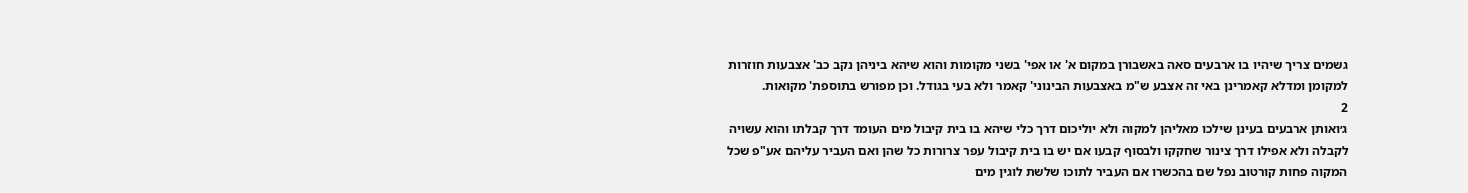גשמים צריך שיהיו בו ארבעים סאה באשבורן במקום א' או אפי' בשני מקומות והוא שיהא ביניהן נקב כב' אצבעות חוזרות למקומן ומדלא קאמרינן באי זה אצבע ש"מ באצבעות הבינוני' קאמר ולא בעי בגודל. וכן מפורש בתוספת' מקואות.
2
ג׳ואותן ארבעים בעינן שילכו מאליהן למקוה ולא יוליכום דרך כלי שיהא בו בית קיבול מים העומד דרך קבלתו והוא עשויה לקבלה ולא אפילו דרך צינור שחקקו ולבסוף קבעו אם יש בו בית קיבול עפר צרורות כל שהן ואם העביר עליהם אע"פ שכל המקוה פחות קורטוב נפל שם בהכשרו אם העביר לתוכו שלשת לוגין מים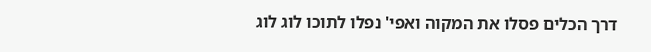דרך הכלים פסלו את המקוה ואפי' נפלו לתוכו לוג לוג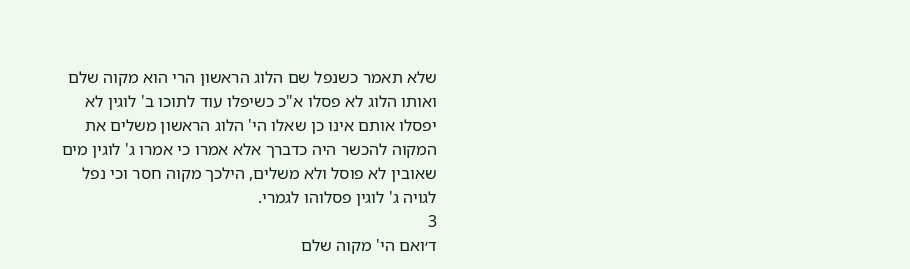שלא תאמר כשנפל שם הלוג הראשון הרי הוא מקוה שלם ואותו הלוג לא פסלו א"כ כשיפלו עוד לתוכו ב' לוגין לא יפסלו אותם אינו כן שאלו הי' הלוג הראשון משלים את המקוה להכשר היה כדברך אלא אמרו כי אמרו ג' לוגין מים שאובין לא פוסל ולא משלים, הילכך מקוה חסר וכי נפל לגויה ג' לוגין פסלוהו לגמרי.
3
ד׳ואם הי' מקוה שלם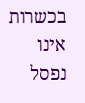בכשרות אינו נפסל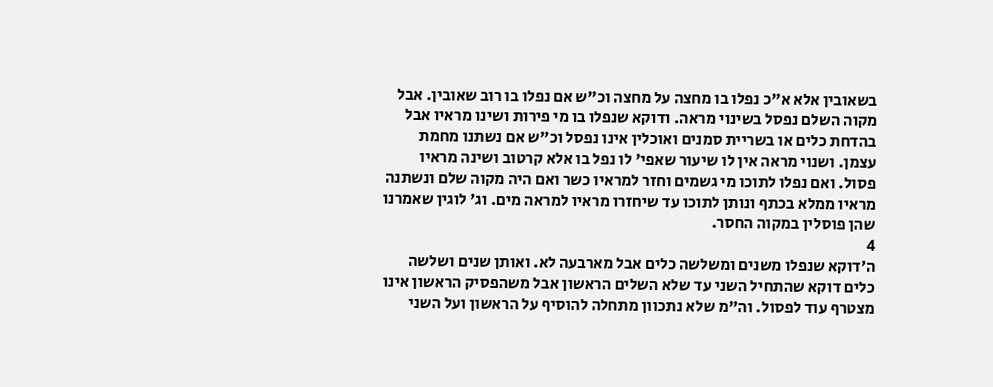בשאובין אלא א"כ נפלו בו מחצה על מחצה וכ"ש אם נפלו בו רוב שאובין. אבל מקוה השלם נפסל בשינוי מראה. ודוקא שנפלו בו מי פירות ושינו מראיו אבל בהדחת כלים או בשריית סמנים ואוכלין אינו נפסל וכ"ש אם נשתנו מחמת עצמן. ושנוי מראה אין לו שיעור שאפי' לו נפל בו אלא קרטוב ושינה מראיו פסול. ואם נפלו לתוכו מי גשמים וחזר למראיו כשר ואם היה מקוה שלם ונשתנה מראיו ממלא בכתף ונותן לתוכו עד שיחזרו מראיו למראה מים. וג' לוגין שאמרנו שהן פוסלין במקוה החסר.
4
ה׳דוקא שנפלו משנים ומשלשה כלים אבל מארבעה לא. ואותן שנים ושלשה כלים דוקא שהתחיל השני עד שלא השלים הראשון אבל משהפסיק הראשון אינו מצטרף עוד לפסול. וה"מ שלא נתכוון מתחלה להוסיף על הראשון ועל השני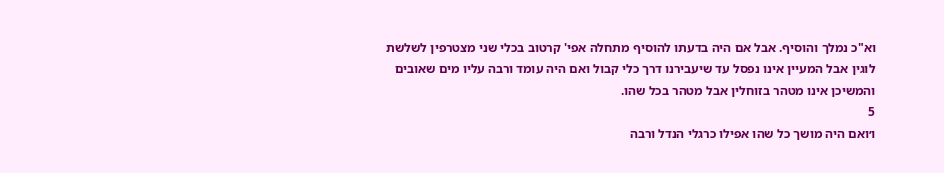וא"כ נמלך והוסיף. אבל אם היה בדעתו להוסיף מתחלה אפי' קרטוב בכלי שני מצטרפין לשלשת לוגין אבל המעיין אינו נפסל עד שיעבירנו דרך כלי קבול ואם היה עומד ורבה עליו מים שאובים והמשיכן אינו מטהר בזוחלין אבל מטהר בכל שהו.
5
ו׳ואם היה מושך כל שהו אפילו כרגלי הנדל ורבה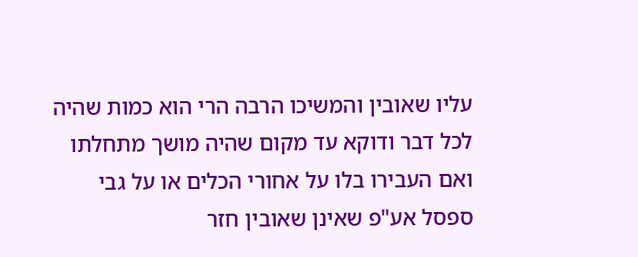עליו שאובין והמשיכו הרבה הרי הוא כמות שהיה לכל דבר ודוקא עד מקום שהיה מושך מתחלתו ואם העבירו בלו על אחורי הכלים או על גבי ספסל אע"פ שאינן שאובין חזר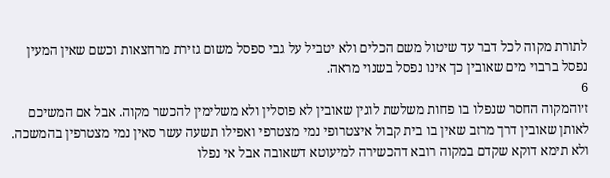לתורת מקוה לכל דבר עד שיטול משם הכלים ולא יטביל על גבי ספסל משום גזירת מרחצאות וכשם שאין המעין נפסל ברבוי מים שאובין כך אינו נפסל בשנוי מראה.
6
ז׳והמקוה החסר שנפלו בו פחות משלשת לוגין שאובין לא פוסלין ולא משלימין להכשר מקוה. אבל אם המשיכם לאותן שאובין דרך מרזב שאין בו בית קבול איצטרופי נמי מצטרפי ואפילו תשעה עשר סאין נמי מצטרפין בהמשכה. ולא תימא דוקא שקדם במקוה רובא דהכשירה למיעוטא דשאובה אבל אי נפלו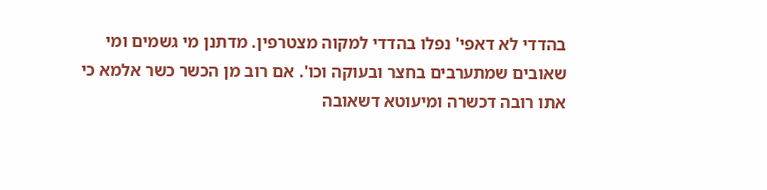בהדדי לא דאפי' נפלו בהדדי למקוה מצטרפין. מדתנן מי גשמים ומי שאובים שמתערבים בחצר ובעוקה וכו'. אם רוב מן הכשר כשר אלמא כי אתו רובה דכשרה ומיעוטא דשאובה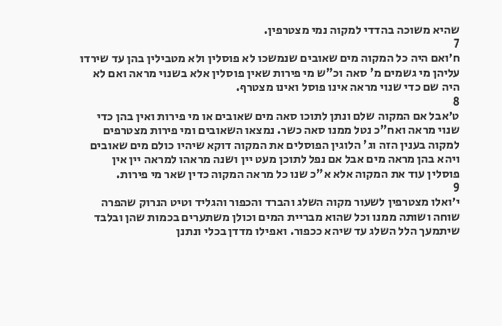שהיא משוכה בהדדי למקוה נמי מצטרפין.
7
ח׳ואם היה כל המקוה מים שאובים שנמשכו לא פוסלין ולא מטבילין בהן עד שירדו עליהן מי גשמים מ' סאה וכ"ש מי פירות שאין פוסלין אלא בשנוי מראה ואם לא היה שם כדי שנוי מראה אינו פוסל ואינו מצטרף.
8
ט׳אבל אם המקוה שלם ונתן לתוכו סאה מים שאובים או מי פירות ואין בהן כדי שנוי מראה ואח"כ נטל ממנו סאה כשר. נמצאו השאובים ומי פירות מצטרפים למקוה בענין הזה וג' הלוגין הפוסלים את המקוה דוקא שיהיו כולם מים שאובים ויהא בהן מראה מים אבל אם נפל לתוכן מעט יין ושנה מראהו למראה יין אין פוסלין עוד את המקוה אלא א"כ שנו כל מראה המקוה כדין שאר מי פירות.
9
י׳ואלו מצטרפין לשעור מקוה השלג והברד והכפור והגליד וטיט הנרוק שהפרה שוחה ושותה ממנו וכל שהוא מבריית המים וכולן משתערים בכמות שהן ובלבד שיתמעך הלל השלג עד שיהא ככפור. ואפילו מדדן בכלי ונתנן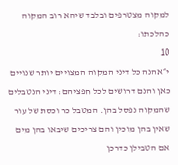למקוה מצטרפים ובלבד שיהא רוב המקוה כהלכתו:
10
י״אהנה כל דיני המקוה המצויים יותר שנויים כאן והנם דרושים לכל חפציהם: דיני הנטבלים שהמקוה נפסל בהן. המטבל כר וכסת של עור שאין בהן מוכין והם צריכים שיבאו בהן מים אם הטבילן כדרכן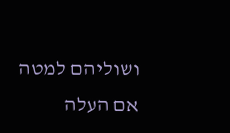ושוליהם למטה אם העלה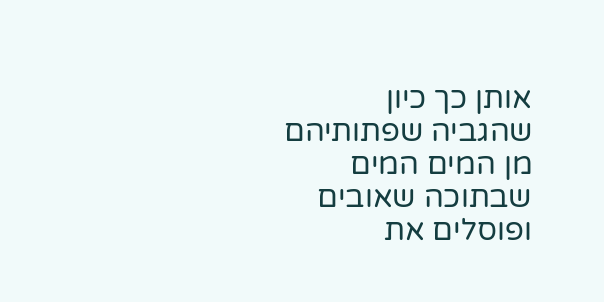אותן כך כיון שהגביה שפתותיהם מן המים המים שבתוכה שאובים ופוסלים את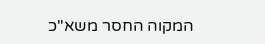המקוה החסר משא"כ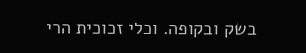בשק ובקופה. וכלי זכוכית הרי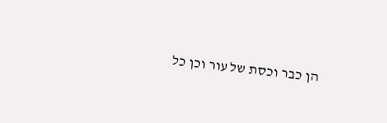הן כבר וכסת של עור וכן כל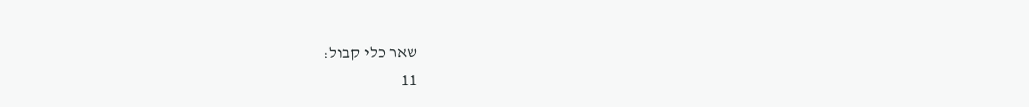שאר כלי קבול:
11